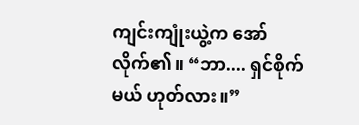ကျင်းကျုံးယွဲ့က အော်လိုက်၏။ “ဘာ.... ရှင်စိုက်မယ် ဟုတ်လား။”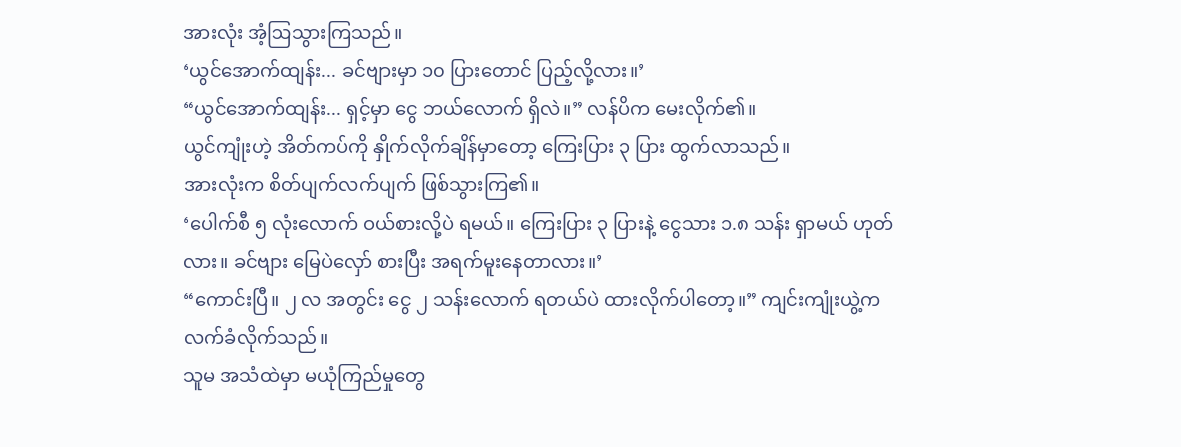အားလုံး အံ့ဩသွားကြသည်။
‘ယွင်အောက်ထျန်း... ခင်ဗျားမှာ ၁၀ ပြားတောင် ပြည့်လို့လား။’
“ယွင်အောက်ထျန်း... ရှင့်မှာ ငွေ ဘယ်လောက် ရှိလဲ။” လန်ပိက မေးလိုက်၏။
ယွင်ကျုံးဟဲ့ အိတ်ကပ်ကို နှိုက်လိုက်ချိန်မှာတော့ ကြေးပြား ၃ ပြား ထွက်လာသည်။
အားလုံးက စိတ်ပျက်လက်ပျက် ဖြစ်သွားကြ၏။
‘ပေါက်စီ ၅ လုံးလောက် ဝယ်စားလို့ပဲ ရမယ်။ ကြေးပြား ၃ ပြားနဲ့ ငွေသား ၁.၈ သန်း ရှာမယ် ဟုတ်လား။ ခင်ဗျား မြေပဲလှော် စားပြီး အရက်မူးနေတာလား။’
“ကောင်းပြီ။ ၂ လ အတွင်း ငွေ ၂ သန်းလောက် ရတယ်ပဲ ထားလိုက်ပါတော့။” ကျင်းကျုံးယွဲ့က လက်ခံလိုက်သည်။
သူမ အသံထဲမှာ မယုံကြည်မှုတွေ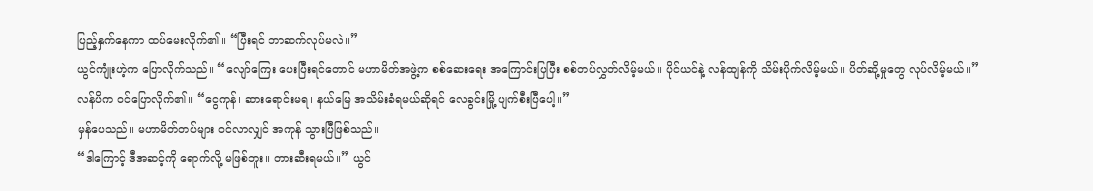ပြည့်နှက်နေကာ ထပ်မေးလိုက်၏။ “ပြီးရင် ဘာဆက်လုပ်မလဲ။”
ယွင်ကျုံးဟဲ့က ပြောလိုက်သည်။ “လျော်ကြေး ပေးပြီးရင်တောင် မဟာမိတ်အဖွဲ့က စစ်ဆေးရေး အကြောင်းပြပြီး စစ်တပ်လွှတ်လိမ့်မယ်။ ပိုင်ယင်နဲ့ လန်ထျန်ကို သိမ်းပိုက်လိမ့်မယ်။ ပိတ်ဆို့မှုတွေ လုပ်လိမ့်မယ်။”
လန်ပိက ဝင်ပြောလိုက်၏။ “ငွေကုန်၊ ဆားရောင်းမရ၊ နယ်မြေ အသိမ်းခံရမယ်ဆိုရင် လေခွင်းမြို့ ပျက်စီးပြီပေါ့။”
မှန်ပေသည်။ မဟာမိတ်တပ်များ ဝင်လာလျှင် အကုန် သွားပြီဖြစ်သည်။
“ဒါကြောင့် ဒီအဆင့်ကို ရောက်လို့ မဖြစ်ဘူး။ တားဆီးရမယ်။” ယွင်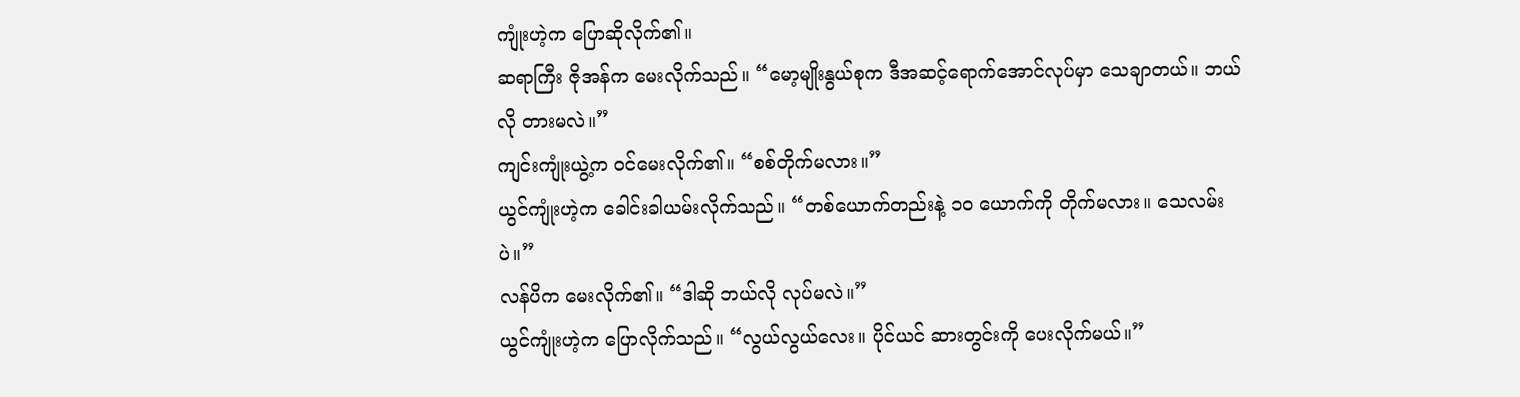ကျုံးဟဲ့က ပြောဆိုလိုက်၏။
ဆရာကြီး ဇိုအန်က မေးလိုက်သည်။ “မော့မျိုးနွယ်စုက ဒီအဆင့်ရောက်အောင်လုပ်မှာ သေချာတယ်။ ဘယ်လို တားမလဲ။”
ကျင်းကျုံးယွဲ့က ဝင်မေးလိုက်၏။ “စစ်တိုက်မလား။”
ယွင်ကျုံးဟဲ့က ခေါင်းခါယမ်းလိုက်သည်။ “တစ်ယောက်တည်းနဲ့ ၁၀ ယောက်ကို တိုက်မလား။ သေလမ်းပဲ။”
လန်ပိက မေးလိုက်၏။ “ဒါဆို ဘယ်လို လုပ်မလဲ။”
ယွင်ကျုံးဟဲ့က ပြောလိုက်သည်။ “လွယ်လွယ်လေး။ ပိုင်ယင် ဆားတွင်းကို ပေးလိုက်မယ်။”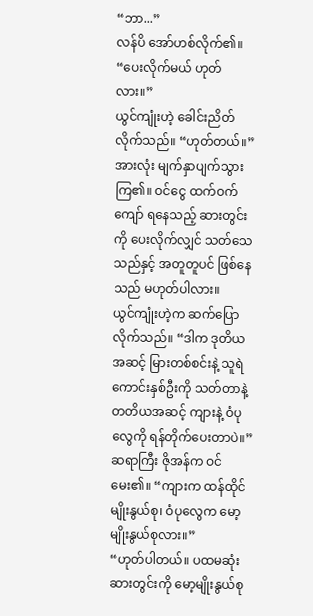“ဘာ...”
လန်ပိ အော်ဟစ်လိုက်၏။ “ပေးလိုက်မယ် ဟုတ်လား။”
ယွင်ကျုံးဟဲ့ ခေါင်းညိတ်လိုက်သည်။ “ဟုတ်တယ်။”
အားလုံး မျက်နှာပျက်သွားကြ၏။ ဝင်ငွေ ထက်ဝက်ကျော် ရနေသည့် ဆားတွင်းကို ပေးလိုက်လျှင် သတ်သေသည်နှင့် အတူတူပင် ဖြစ်နေသည် မဟုတ်ပါလား။
ယွင်ကျုံးဟဲ့က ဆက်ပြောလိုက်သည်။ “ဒါက ဒုတိယအဆင့် မြားတစ်စင်းနဲ့ သူရဲကောင်းနှစ်ဦးကို သတ်တာနဲ့ တတိယအဆင့် ကျားနဲ့ ဝံပုလွေကို ရန်တိုက်ပေးတာပဲ။”
ဆရာကြီး ဇိုအန်က ဝင်မေး၏။ “ကျားက ထန်ထိုင်မျိုးနွယ်စု၊ ဝံပုလွေက မော့မျိုးနွယ်စုလား။”
“ဟုတ်ပါတယ်။ ပထမဆုံး ဆားတွင်းကို မော့မျိုးနွယ်စု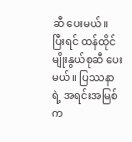ဆီ ပေးမယ်။ ပြီးရင် ထန်ထိုင်မျိုးနွယ်စုဆီ ပေးမယ်။ ပြဿနာရဲ့ အရင်းအမြစ်က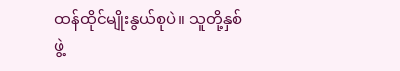ထန်ထိုင်မျိုးနွယ်စုပဲ။ သူတို့နှစ်ဖွဲ့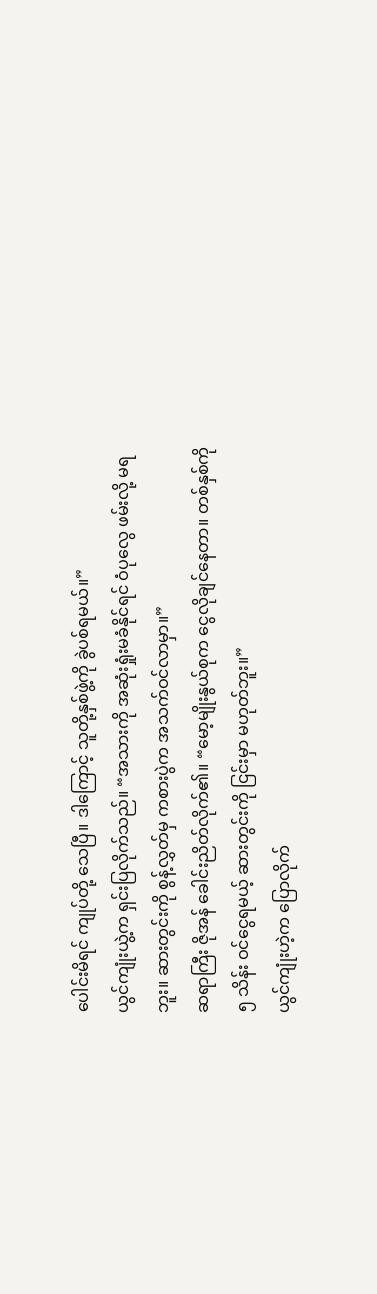ပေါင်းမိရင် ကျုပ်တို့ သေပြီ။ ဒါကြောင့် သူတို့နှစ်ဖွဲ့ကို ခွဲပစ်ရမယ်။”
ယွင်ကျုံးယွဲ့က ရှင်းပြလိုက်သည်။ “အသားကို အဆုံးရှုံးမခံနိုင်ရင် ဝံပုလွေ ဖမ်းလို့ မရဘူး။ ဆားတွင်းကို စွန့်လွှတ်မှ ကစားပွဲက အသက်ဝင်လာမှာ။”
ဆရာကြီး ဇိုအန် ခေါင်းညိတ်လိုက်၏။ “မော့မျိုးနွယ်စုက ငွေလိုချင်နေတာ။ တစ်နှစ်ကို ၅ သိန်း ဝင်ငွေရမယ့် ဆားတွင်းကို ငြင်းမှာ မဟုတ်ဘူး။”
ယွင်ကျုံးဟဲ့က ပြောလိုက်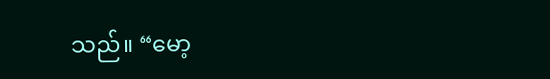သည်။ “မော့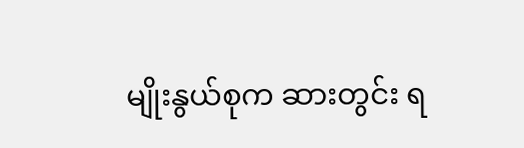မျိုးနွယ်စုက ဆားတွင်း ရ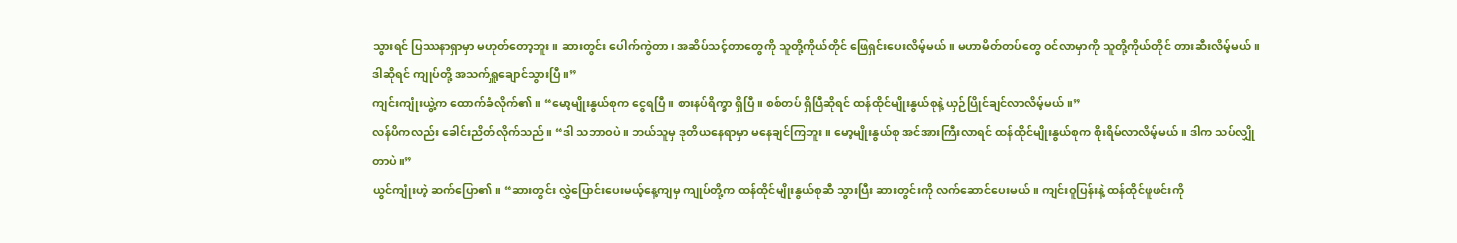သွားရင် ပြဿနာရှာမှာ မဟုတ်တော့ဘူး။ ဆားတွင်း ပေါက်ကွဲတာ၊ အဆိပ်သင့်တာတွေကို သူတို့ကိုယ်တိုင် ဖြေရှင်းပေးလိမ့်မယ်။ မဟာမိတ်တပ်တွေ ဝင်လာမှာကို သူတို့ကိုယ်တိုင် တားဆီးလိမ့်မယ်။ ဒါဆိုရင် ကျုပ်တို့ အသက်ရှူချောင်သွားပြီ။”
ကျင်းကျုံးယွဲ့က ထောက်ခံလိုက်၏။ “မော့မျိုးနွယ်စုက ငွေရပြီ။ စားနပ်ရိက္ခာ ရှိပြီ။ စစ်တပ် ရှိပြီဆိုရင် ထန်ထိုင်မျိုးနွယ်စုနဲ့ ယှဉ်ပြိုင်ချင်လာလိမ့်မယ်။”
လန်ပိကလည်း ခေါင်းညိတ်လိုက်သည်။ “ဒါ သဘာဝပဲ။ ဘယ်သူမှ ဒုတိယနေရာမှာ မနေချင်ကြဘူး။ မော့မျိုးနွယ်စု အင်အားကြီးလာရင် ထန်ထိုင်မျိုးနွယ်စုက စိုးရိမ်လာလိမ့်မယ်။ ဒါက သပ်လျှိုတာပဲ။”
ယွင်ကျုံးဟဲ့ ဆက်ပြော၏။ “ဆားတွင်း လွှဲပြောင်းပေးမယ့်နေ့ကျမှ ကျုပ်တို့က ထန်ထိုင်မျိုးနွယ်စုဆီ သွားပြီး ဆားတွင်းကို လက်ဆောင်ပေးမယ်။ ကျင်းဝူပြန်းနဲ့ ထန်ထိုင်ဖူဖင်းကို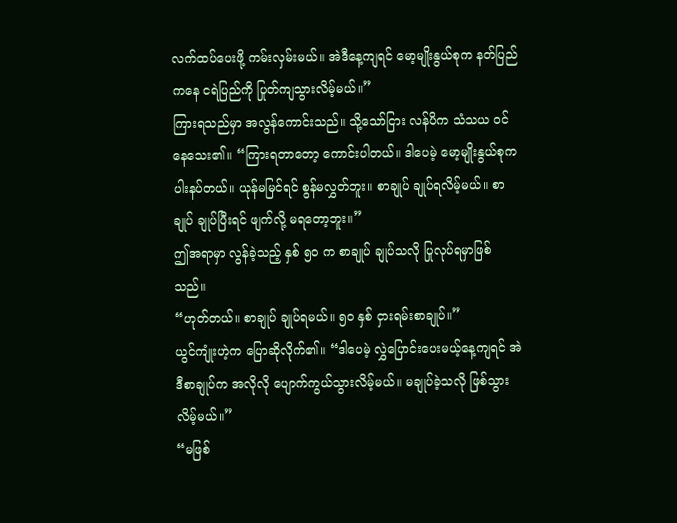လက်ထပ်ပေးဖို့ ကမ်းလှမ်းမယ်။ အဲဒီနေ့ကျရင် မော့မျိုးနွယ်စုက နတ်ပြည်ကနေ ငရဲပြည်ကို ပြုတ်ကျသွားလိမ့်မယ်။”
ကြားရသည်မှာ အလွန်ကောင်းသည်။ သို့သော်ငြား လန်ပိက သံသယ ဝင်နေသေး၏။ “ကြားရတာတော့ ကောင်းပါတယ်။ ဒါပေမဲ့ မော့မျိုးနွယ်စုက ပါးနပ်တယ်။ ယုန်မမြင်ရင် စွန်မလွှတ်ဘူး။ စာချုပ် ချုပ်ရလိမ့်မယ်။ စာချုပ် ချုပ်ပြီးရင် ဖျက်လို့ မရတော့ဘူး။”
ဤအရာမှာ လွန်ခဲ့သည့် နှစ် ၅၀ က စာချုပ် ချုပ်သလို ပြုလုပ်ရမှာဖြစ်သည်။
“ဟုတ်တယ်။ စာချုပ် ချုပ်ရမယ်။ ၅၀ နှစ် ငှားရမ်းစာချုပ်။”
ယွင်ကျုံးဟဲ့က ပြောဆိုလိုက်၏။ “ဒါပေမဲ့ လွှဲပြောင်းပေးမယ့်နေ့ကျရင် အဲဒီစာချုပ်က အလိုလို ပျောက်ကွယ်သွားလိမ့်မယ်။ မချုပ်ခဲ့သလို ဖြစ်သွားလိမ့်မယ်။”
“မဖြစ်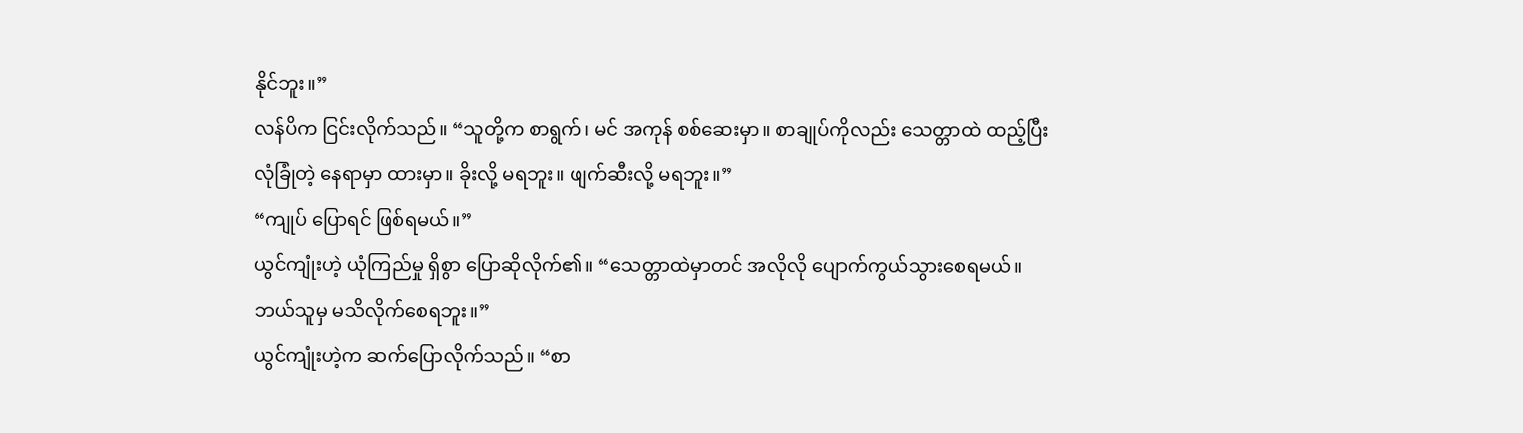နိုင်ဘူး။”
လန်ပိက ငြင်းလိုက်သည်။ “သူတို့က စာရွက်၊ မင် အကုန် စစ်ဆေးမှာ။ စာချုပ်ကိုလည်း သေတ္တာထဲ ထည့်ပြီး လုံခြုံတဲ့ နေရာမှာ ထားမှာ။ ခိုးလို့ မရဘူး။ ဖျက်ဆီးလို့ မရဘူး။”
“ကျုပ် ပြောရင် ဖြစ်ရမယ်။”
ယွင်ကျုံးဟဲ့ ယုံကြည်မှု ရှိစွာ ပြောဆိုလိုက်၏။ “သေတ္တာထဲမှာတင် အလိုလို ပျောက်ကွယ်သွားစေရမယ်။ ဘယ်သူမှ မသိလိုက်စေရဘူး။”
ယွင်ကျုံးဟဲ့က ဆက်ပြောလိုက်သည်။ “စာ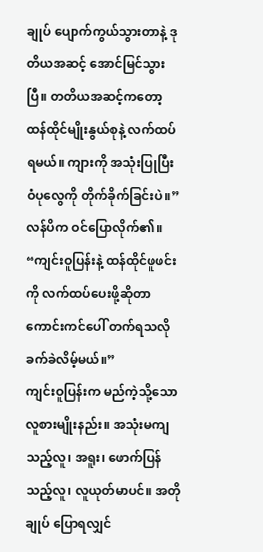ချုပ် ပျောက်ကွယ်သွားတာနဲ့ ဒုတိယအဆင့် အောင်မြင်သွားပြီ။ တတိယအဆင့်ကတော့ ထန်ထိုင်မျိုးနွယ်စုနဲ့ လက်ထပ်ရမယ်။ ကျားကို အသုံးပြုပြီး ဝံပုလွေကို တိုက်ခိုက်ခြင်းပဲ။”
လန်ပိက ဝင်ပြောလိုက်၏။ “ကျင်းဝူပြန်းနဲ့ ထန်ထိုင်ဖူဖင်းကို လက်ထပ်ပေးဖို့ဆိုတာ ကောင်းကင်ပေါ် တက်ရသလို ခက်ခဲလိမ့်မယ်။”
ကျင်းဝူပြန်းက မည်ကဲ့သို့သော လူစားမျိုးနည်း။ အသုံးမကျသည့်လူ၊ အရူး၊ ဖောက်ပြန်သည့်လူ၊ လူယုတ်မာပင်။ အတိုချုပ် ပြောရလျှင်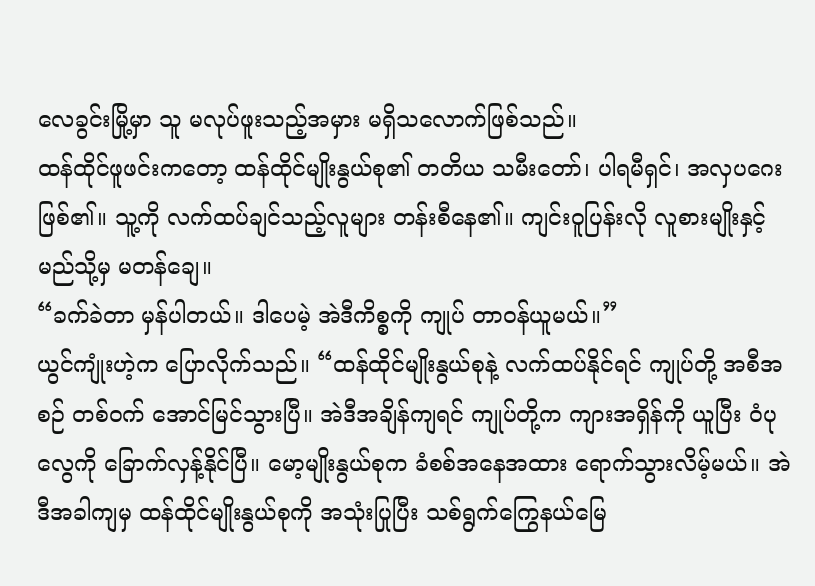လေခွင်းမြို့မှာ သူ မလုပ်ဖူးသည့်အမှား မရှိသလောက်ဖြစ်သည်။
ထန်ထိုင်ဖူဖင်းကတော့ ထန်ထိုင်မျိုးနွယ်စု၏ တတိယ သမီးတော်၊ ပါရမီရှင်၊ အလှပဂေးဖြစ်၏။ သူ့ကို လက်ထပ်ချင်သည့်လူများ တန်းစီနေ၏။ ကျင်းဝူပြန်းလို လူစားမျိုးနှင့် မည်သို့မှ မတန်ချေ။
“ခက်ခဲတာ မှန်ပါတယ်။ ဒါပေမဲ့ အဲဒီကိစ္စကို ကျုပ် တာဝန်ယူမယ်။”
ယွင်ကျုံးဟဲ့က ပြောလိုက်သည်။ “ထန်ထိုင်မျိုးနွယ်စုနဲ့ လက်ထပ်နိုင်ရင် ကျုပ်တို့ အစီအစဉ် တစ်ဝက် အောင်မြင်သွားပြီ။ အဲဒီအချိန်ကျရင် ကျုပ်တို့က ကျားအရှိန်ကို ယူပြီး ဝံပုလွေကို ခြောက်လှန့်နိုင်ပြီ။ မော့မျိုးနွယ်စုက ခံစစ်အနေအထား ရောက်သွားလိမ့်မယ်။ အဲဒီအခါကျမှ ထန်ထိုင်မျိုးနွယ်စုကို အသုံးပြုပြီး သစ်ရွက်ကြွေနယ်မြေ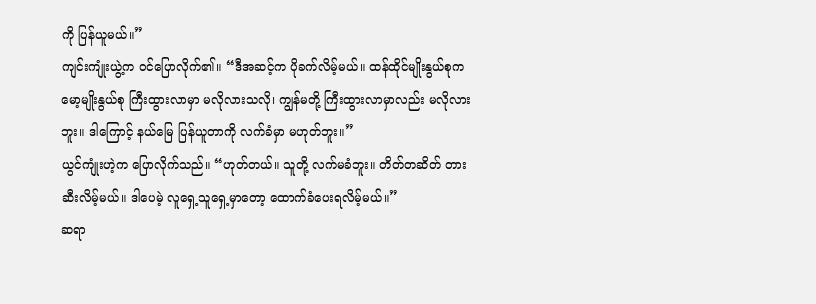ကို ပြန်ယူမယ်။”
ကျင်းကျုံးယွဲ့က ဝင်ပြောလိုက်၏။ “ဒီအဆင့်က ပိုခက်လိမ့်မယ်။ ထန်ထိုင်မျိုးနွယ်စုက မော့မျိုးနွယ်စု ကြီးထွားလာမှာ မလိုလားသလို၊ ကျွန်မတို့ ကြီးထွားလာမှာလည်း မလိုလားဘူး။ ဒါကြောင့် နယ်မြေ ပြန်ယူတာကို လက်ခံမှာ မဟုတ်ဘူး။”
ယွင်ကျုံးဟဲ့က ပြောလိုက်သည်။ “ဟုတ်တယ်။ သူတို့ လက်မခံဘူး။ တိတ်တဆိတ် တားဆီးလိမ့်မယ်။ ဒါပေမဲ့ လူရှေ့သူရှေ့မှာတော့ ထောက်ခံပေးရလိမ့်မယ်။”
ဆရာ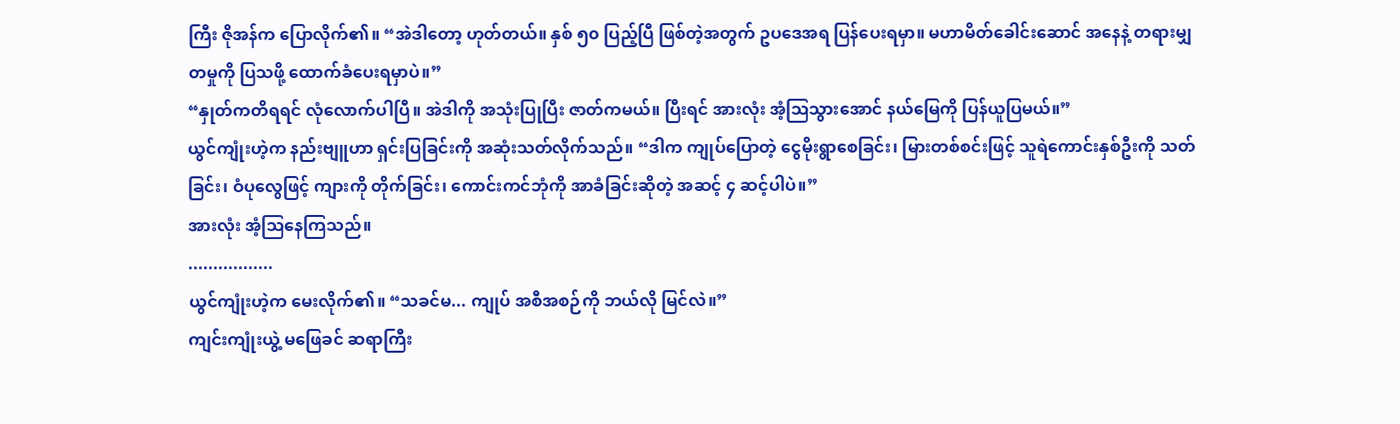ကြီး ဇိုအန်က ပြောလိုက်၏။ “အဲဒါတော့ ဟုတ်တယ်။ နှစ် ၅၀ ပြည့်ပြီ ဖြစ်တဲ့အတွက် ဥပဒေအရ ပြန်ပေးရမှာ။ မဟာမိတ်ခေါင်းဆောင် အနေနဲ့ တရားမျှတမှုကို ပြသဖို့ ထောက်ခံပေးရမှာပဲ။”
“နှုတ်ကတိရရင် လုံလောက်ပါပြီ။ အဲဒါကို အသုံးပြုပြီး ဇာတ်ကမယ်။ ပြီးရင် အားလုံး အံ့ဩသွားအောင် နယ်မြေကို ပြန်ယူပြမယ်။”
ယွင်ကျုံးဟဲ့က နည်းဗျူဟာ ရှင်းပြခြင်းကို အဆုံးသတ်လိုက်သည်။ “ဒါက ကျုပ်ပြောတဲ့ ငွေမိုးရွာစေခြင်း၊ မြားတစ်စင်းဖြင့် သူရဲကောင်းနှစ်ဦးကို သတ်ခြင်း၊ ဝံပုလွေဖြင့် ကျားကို တိုက်ခြင်း၊ ကောင်းကင်ဘုံကို အာခံခြင်းဆိုတဲ့ အဆင့် ၄ ဆင့်ပါပဲ။”
အားလုံး အံ့ဩနေကြသည်။
.................
ယွင်ကျုံးဟဲ့က မေးလိုက်၏။ “သခင်မ... ကျုပ် အစီအစဉ်ကို ဘယ်လို မြင်လဲ။”
ကျင်းကျုံးယွဲ့ မဖြေခင် ဆရာကြီး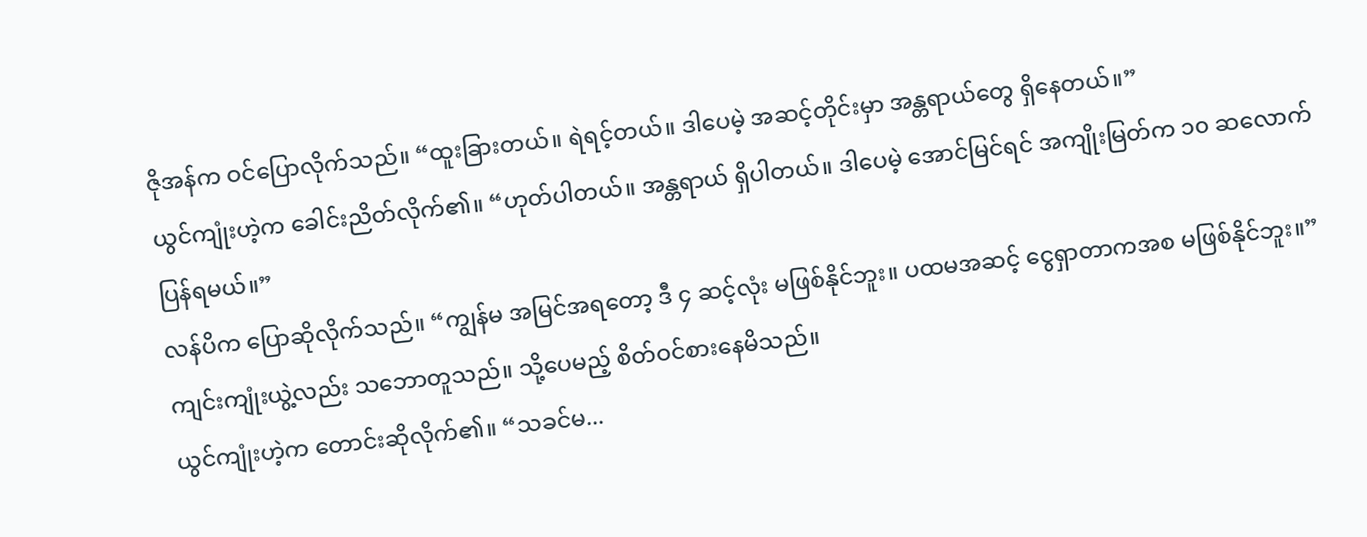ဇိုအန်က ဝင်ပြောလိုက်သည်။ “ထူးခြားတယ်။ ရဲရင့်တယ်။ ဒါပေမဲ့ အဆင့်တိုင်းမှာ အန္တရာယ်တွေ ရှိနေတယ်။”
ယွင်ကျုံးဟဲ့က ခေါင်းညိတ်လိုက်၏။ “ဟုတ်ပါတယ်။ အန္တရာယ် ရှိပါတယ်။ ဒါပေမဲ့ အောင်မြင်ရင် အကျိုးမြတ်က ၁၀ ဆလောက် ပြန်ရမယ်။”
လန်ပိက ပြောဆိုလိုက်သည်။ “ကျွန်မ အမြင်အရတော့ ဒီ ၄ ဆင့်လုံး မဖြစ်နိုင်ဘူး။ ပထမအဆင့် ငွေရှာတာကအစ မဖြစ်နိုင်ဘူး။”
ကျင်းကျုံးယွဲ့လည်း သဘောတူသည်။ သို့ပေမည့် စိတ်ဝင်စားနေမိသည်။
ယွင်ကျုံးဟဲ့က တောင်းဆိုလိုက်၏။ “သခင်မ...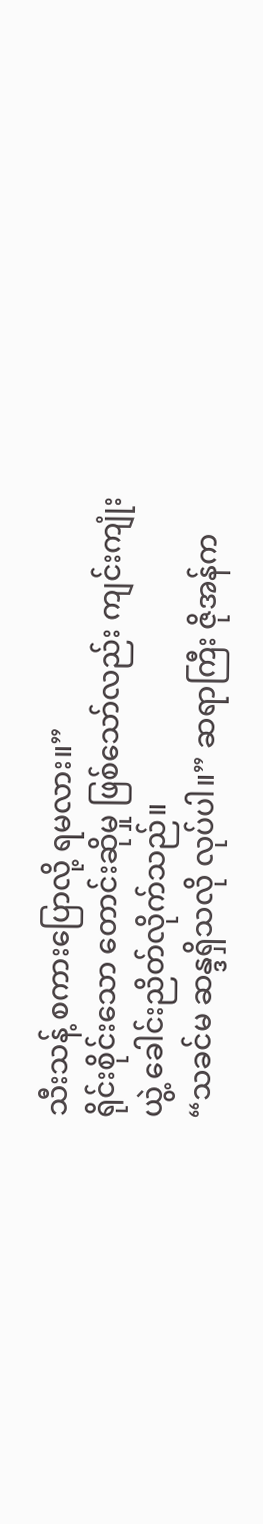သီးသန့် စကားပြောလို့ ရမလား။”
ရိုင်းစိုင်းသော တောင်းဆိုမှု ဖြစ်သော်လည်း ကျင်းကျုံးယွဲ့ ခေါင်းညိတ်လိုက်သည်။
“သခင်မ ဆန္ဒရှိသလို လုပ်ပါ။” ဆရာကြီး ဇိုအန်က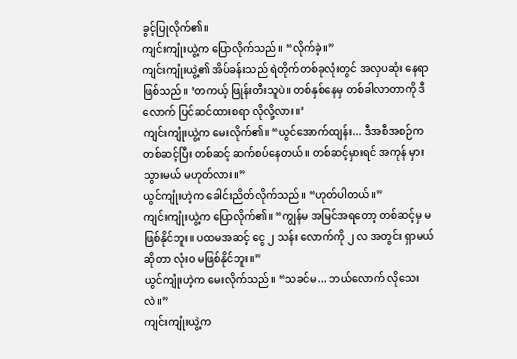ခွင့်ပြုလိုက်၏။
ကျင်းကျုံးယွဲ့က ပြောလိုက်သည်။ “လိုက်ခဲ့။”
ကျင်းကျုံးယွဲ့၏ အိပ်ခန်းသည် ရဲတိုက်တစ်ခုလုံးတွင် အလှပဆုံး နေရာဖြစ်သည်။ ‘တကယ့် ဖြုန်းတီးသူပဲ။ တစ်နှစ်နေမှ တစ်ခါလာတာကို ဒီလောက် ပြင်ဆင်ထားစရာ လိုလို့လား။’
ကျင်းကျုံးယွဲ့က မေးလိုက်၏။ “ယွင်အောက်ထျန်း... ဒီအစီအစဉ်က တစ်ဆင့်ပြီး တစ်ဆင့် ဆက်စပ်နေတယ်။ တစ်ဆင့်မှားရင် အကုန် မှားသွားမယ် မဟုတ်လား။”
ယွင်ကျုံးဟဲ့က ခေါင်းညိတ်လိုက်သည်။ “ဟုတ်ပါတယ်။”
ကျင်းကျုံးယွဲ့က ပြောလိုက်၏။ “ကျွန်မ အမြင်အရတော့ တစ်ဆင့်မှ မဖြစ်နိုင်ဘူး။ ပထမအဆင့် ငွေ ၂ သန်း လောက်ကို ၂ လ အတွင်း ရှာမယ်ဆိုတာ လုံးဝ မဖြစ်နိုင်ဘူး။”
ယွင်ကျုံးဟဲ့က မေးလိုက်သည်။ “သခင်မ... ဘယ်လောက် လိုသေးလဲ။”
ကျင်းကျုံးယွဲ့က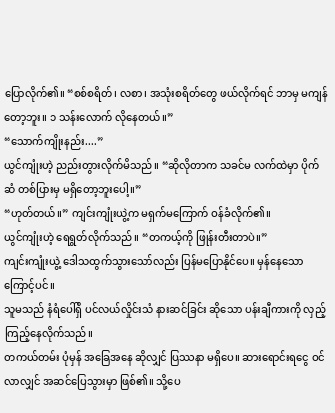ပြောလိုက်၏။ “စစ်စရိတ်၊ လစာ၊ အသုံးစရိတ်တွေ ဖယ်လိုက်ရင် ဘာမှ မကျန်တော့ဘူး။ ၁ သန်းလောက် လိုနေတယ်။”
“သောက်ကျိုးနည်း....”
ယွင်ကျုံးဟဲ့ ညည်းတွားလိုက်မိသည်။ “ဆိုလိုတာက သခင်မ လက်ထဲမှာ ပိုက်ဆံ တစ်ပြားမှ မရှိတော့ဘူးပေါ့။”
“ဟုတ်တယ်။” ကျင်းကျုံးယွဲ့က မရှက်မကြောက် ဝန်ခံလိုက်၏။
ယွင်ကျုံးဟဲ့ ရေရွတ်လိုက်သည်။ “တကယ့်ကို ဖြုန်းတီးတာပဲ။”
ကျင်းကျုံးယွဲ့ ဒေါသထွက်သွားသော်လည်း ပြန်မပြောနိုင်ပေ။ မှန်နေသောကြောင့်ပင်။
သူမသည် နံရံပေါ်ရှိ ပင်လယ်လှိုင်းသံ နားဆင်ခြင်း ဆိုသော ပန်းချီကားကို လှည့်ကြည့်နေလိုက်သည်။
တကယ်တမ်း ပုံမှန် အခြေအနေ ဆိုလျှင် ပြဿနာ မရှိပေ။ ဆားရောင်းရငွေ ဝင်လာလျှင် အဆင်ပြေသွားမှာ ဖြစ်၏။ သို့ပေ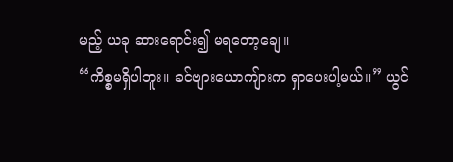မည့် ယခု ဆားရောင်း၍ မရတော့ချေ။
“ကိစ္စမရှိပါဘူး။ ခင်ဗျားယောကျ်ားက ရှာပေးပါ့မယ်။” ယွင်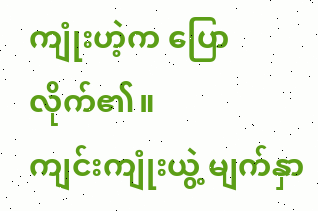ကျုံးဟဲ့က ပြောလိုက်၏။
ကျင်းကျုံးယွဲ့ မျက်နှာ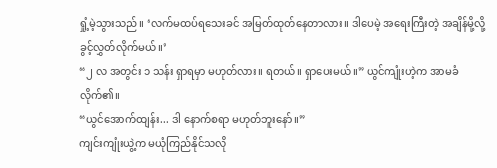ရှုံ့မဲ့သွားသည်။ ‘လက်မထပ်ရသေးခင် အမြတ်ထုတ်နေတာလား။ ဒါပေမဲ့ အရေးကြီးတဲ့ အချိန်မို့လို့ ခွင့်လွှတ်လိုက်မယ်။’
“၂ လ အတွင်း ၁ သန်း ရှာရမှာ မဟုတ်လား။ ရတယ်။ ရှာပေးမယ်။” ယွင်ကျုံးဟဲ့က အာမခံလိုက်၏။
“ယွင်အောက်ထျန်း... ဒါ နောက်စရာ မဟုတ်ဘူးနော်။”
ကျင်းကျုံးယွဲ့က မယုံကြည်နိုင်သလို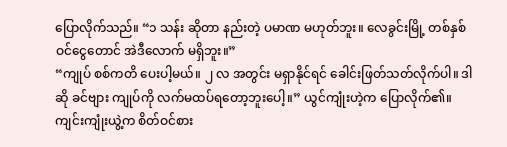ပြောလိုက်သည်။ “၁ သန်း ဆိုတာ နည်းတဲ့ ပမာဏ မဟုတ်ဘူး။ လေခွင်းမြို့ တစ်နှစ်ဝင်ငွေတောင် အဲဒီလောက် မရှိဘူး။”
“ကျုပ် စစ်ကတိ ပေးပါ့မယ်။ ၂ လ အတွင်း မရှာနိုင်ရင် ခေါင်းဖြတ်သတ်လိုက်ပါ။ ဒါဆို ခင်ဗျား ကျုပ်ကို လက်မထပ်ရတော့ဘူးပေါ့။” ယွင်ကျုံးဟဲ့က ပြောလိုက်၏။
ကျင်းကျုံးယွဲ့က စိတ်ဝင်စား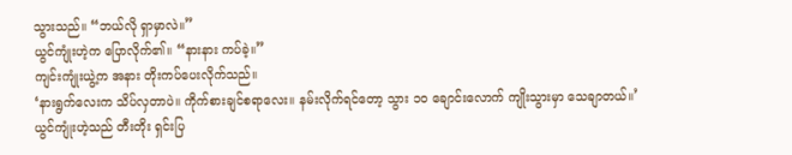သွားသည်။ “ဘယ်လို ရှာမှာလဲ။”
ယွင်ကျုံးဟဲ့က ပြောလိုက်၏။ “နားနား ကပ်ခဲ့။”
ကျင်းကျုံးယွဲ့က အနား တိုးကပ်ပေးလိုက်သည်။
‘နားရွက်လေးက သိပ်လှတာပဲ။ ကိုက်စားချင်စရာလေး။ နမ်းလိုက်ရင်တော့ သွား ၁၀ ချောင်းလောက် ကျိုးသွားမှာ သေချာတယ်။’
ယွင်ကျုံးဟဲ့သည် တီးတိုး ရှင်းပြ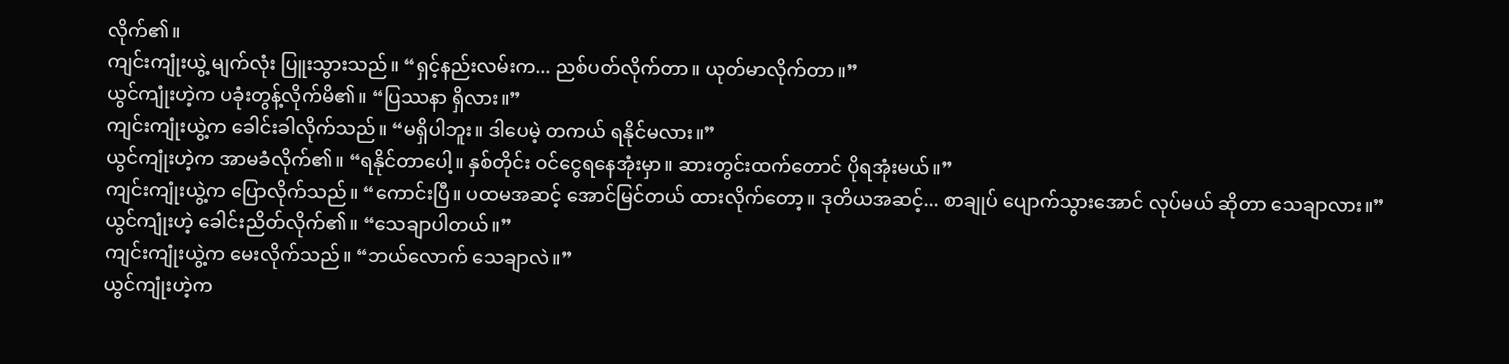လိုက်၏။
ကျင်းကျုံးယွဲ့ မျက်လုံး ပြူးသွားသည်။ “ရှင့်နည်းလမ်းက... ညစ်ပတ်လိုက်တာ။ ယုတ်မာလိုက်တာ။”
ယွင်ကျုံးဟဲ့က ပခုံးတွန့်လိုက်မိ၏။ “ပြဿနာ ရှိလား။”
ကျင်းကျုံးယွဲ့က ခေါင်းခါလိုက်သည်။ “မရှိပါဘူး။ ဒါပေမဲ့ တကယ် ရနိုင်မလား။”
ယွင်ကျုံးဟဲ့က အာမခံလိုက်၏။ “ရနိုင်တာပေါ့။ နှစ်တိုင်း ဝင်ငွေရနေအုံးမှာ။ ဆားတွင်းထက်တောင် ပိုရအုံးမယ်။”
ကျင်းကျုံးယွဲ့က ပြောလိုက်သည်။ “ကောင်းပြီ။ ပထမအဆင့် အောင်မြင်တယ် ထားလိုက်တော့။ ဒုတိယအဆင့်... စာချုပ် ပျောက်သွားအောင် လုပ်မယ် ဆိုတာ သေချာလား။”
ယွင်ကျုံးဟဲ့ ခေါင်းညိတ်လိုက်၏။ “သေချာပါတယ်။”
ကျင်းကျုံးယွဲ့က မေးလိုက်သည်။ “ဘယ်လောက် သေချာလဲ။”
ယွင်ကျုံးဟဲ့က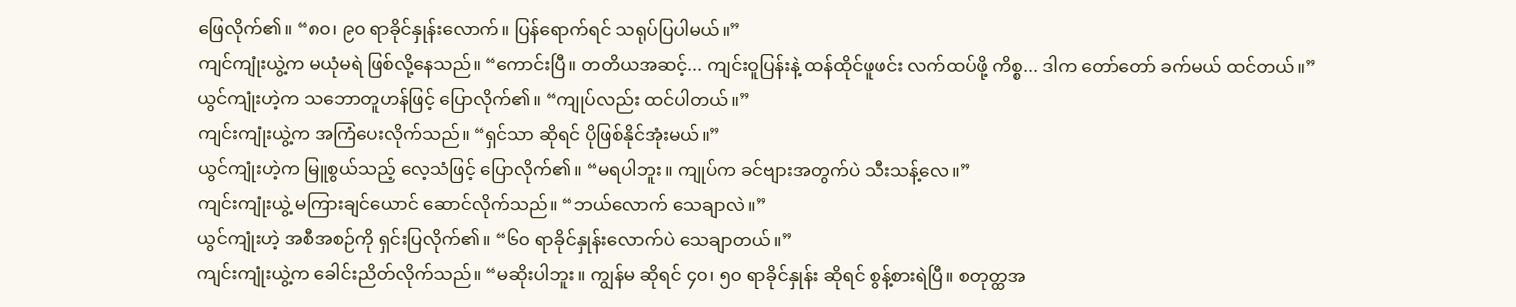ဖြေလိုက်၏။ “၈၀၊ ၉၀ ရာခိုင်နှုန်းလောက်။ ပြန်ရောက်ရင် သရုပ်ပြပါမယ်။”
ကျင်ကျုံးယွဲ့က မယုံမရဲ ဖြစ်လို့နေသည်။ “ကောင်းပြီ။ တတိယအဆင့်... ကျင်းဝူပြန်းနဲ့ ထန်ထိုင်ဖူဖင်း လက်ထပ်ဖို့ ကိစ္စ... ဒါက တော်တော် ခက်မယ် ထင်တယ်။”
ယွင်ကျုံးဟဲ့က သဘောတူဟန်ဖြင့် ပြောလိုက်၏။ “ကျုပ်လည်း ထင်ပါတယ်။”
ကျင်းကျုံးယွဲ့က အကြံပေးလိုက်သည်။ “ရှင်သာ ဆိုရင် ပိုဖြစ်နိုင်အုံးမယ်။”
ယွင်ကျုံးဟဲ့က မြူစွယ်သည့် လေ့သံဖြင့် ပြောလိုက်၏။ “မရပါဘူး။ ကျုပ်က ခင်ဗျားအတွက်ပဲ သီးသန့်လေ။”
ကျင်းကျုံးယွဲ့ မကြားချင်ယောင် ဆောင်လိုက်သည်။ “ဘယ်လောက် သေချာလဲ။”
ယွင်ကျုံးဟဲ့ အစီအစဉ်ကို ရှင်းပြလိုက်၏။ “၆၀ ရာခိုင်နှုန်းလောက်ပဲ သေချာတယ်။”
ကျင်းကျုံးယွဲ့က ခေါင်းညိတ်လိုက်သည်။ “မဆိုးပါဘူး။ ကျွန်မ ဆိုရင် ၄၀၊ ၅၀ ရာခိုင်နှုန်း ဆိုရင် စွန့်စားရဲပြီ။ စတုတ္ထအ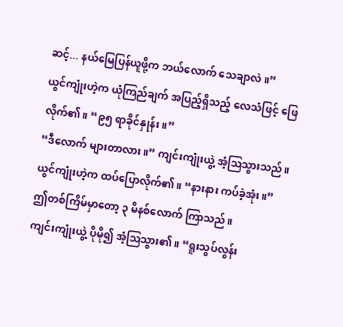ဆင့်... နယ်မြေပြန်ယူဖို့က ဘယ်လောက် သေချာလဲ။”
ယွင်ကျုံးဟဲ့က ယုံကြည်ချက် အပြည့်ရှိသည့် လေသံဖြင့် ဖြေလိုက်၏။ “၉၅ ရာခိုင်နှုန်း။”
“ဒီလောက် များတာလား။” ကျင်းကျုံးယွဲ့ အံ့ဩသွားသည်။
ယွင်ကျုံးဟဲ့က ထပ်ပြောလိုက်၏။ “နားနား ကပ်ခဲ့အုံး။”
ဤတစ်ကြိမ်မှာတော့ ၃ မိနစ်လောက် ကြာသည်။
ကျင်းကျုံးယွဲ့ ပိုမို၍ အံ့ဩသွား၏။ “ရူးသွပ်လွန်း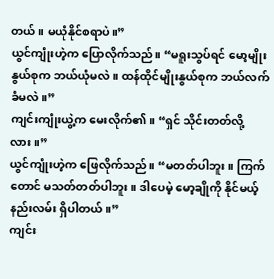တယ်။ မယုံနိုင်စရာပဲ။”
ယွင်ကျုံးဟဲ့က ပြောလိုက်သည်။ “မရူးသွပ်ရင် မော့မျိုးနွယ်စုက ဘယ်ယုံမလဲ။ ထန်ထိုင်မျိုးနွယ်စုက ဘယ်လက်ခံမလဲ။”
ကျင်းကျုံးယွဲ့က မေးလိုက်၏။ “ရှင် သိုင်းတတ်လို့လား။”
ယွင်ကျုံးဟဲ့က ဖြေလိုက်သည်။ “မတတ်ပါဘူး။ ကြက်တောင် မသတ်တတ်ပါဘူး။ ဒါပေမဲ့ မော့ချိုကို နိုင်မယ့် နည်းလမ်း ရှိပါတယ်။”
ကျင်း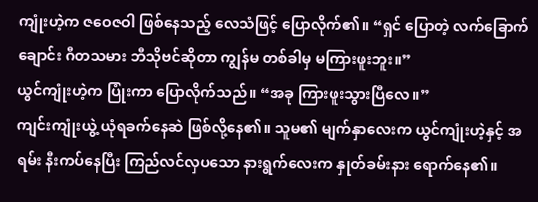ကျုံးဟဲ့က ဇဝေဇဝါ ဖြစ်နေသည့် လေသံဖြင့် ပြောလိုက်၏။ “ရှင် ပြောတဲ့ လက်ခြောက်ချောင်း ဂီတသမား ဘီသိုဗင်ဆိုတာ ကျွန်မ တစ်ခါမှ မကြားဖူးဘူး။”
ယွင်ကျုံးဟဲ့က ပြုံးကာ ပြောလိုက်သည်။ “အခု ကြားဖူးသွားပြီလေ။”
ကျင်းကျုံးယွဲ့ ယုံရခက်နေဆဲ ဖြစ်လို့နေ၏။ သူမ၏ မျက်နှာလေးက ယွင်ကျုံးဟဲ့နှင့် အရမ်း နီးကပ်နေပြီး ကြည်လင်လှပသော နားရွက်လေးက နှုတ်ခမ်းနား ရောက်နေ၏။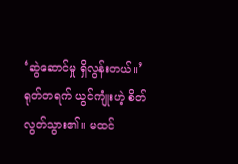‘ဆွဲဆောင်မှု ရှိလွန်းတယ်။’
ရုတ်တရက် ယွင်ကျုံးဟဲ့ စိတ်လွတ်သွား၏။ မထင်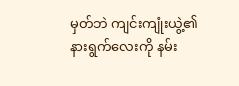မှတ်ဘဲ ကျင်းကျုံးယွဲ့၏ နားရွက်လေးကို နမ်း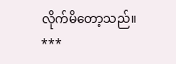လိုက်မိတော့သည်။
***